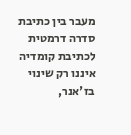מעבר בין כתיבת סדרה דרמטית לכתיבת קומדיה איננו רק שינוי בז'אנר,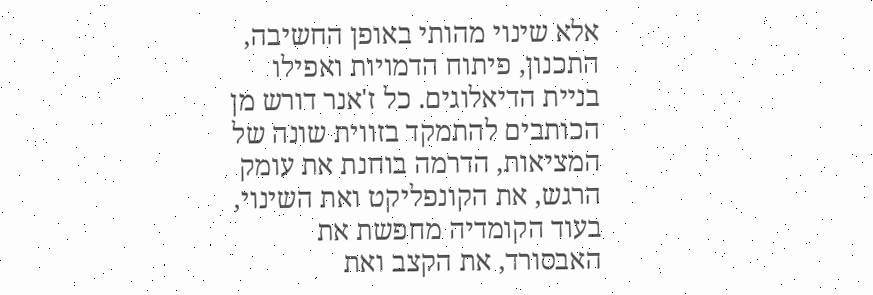אלא שינוי מהותי באופן החשיבה, התכנון, פיתוח הדמויות ואפילו בניית הדיאלוגים. כל ז'אנר דורש מן הכותבים להתמקד בזווית שונה של המציאות, הדרמה בוחנת את עומק הרגש, את הקונפליקט ואת השינוי, בעוד הקומדיה מחפשת את האבסורד, את הקצב ואת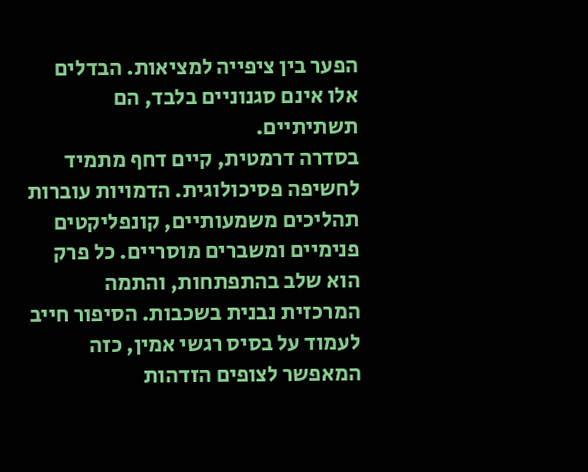הפער בין ציפייה למציאות. הבדלים אלו אינם סגנוניים בלבד, הם תשתיתיים.
בסדרה דרמטית, קיים דחף מתמיד לחשיפה פסיכולוגית. הדמויות עוברות תהליכים משמעותיים, קונפליקטים פנימיים ומשברים מוסריים. כל פרק הוא שלב בהתפתחות, והתמה המרכזית נבנית בשכבות. הסיפור חייב לעמוד על בסיס רגשי אמין, כזה המאפשר לצופים הזדהות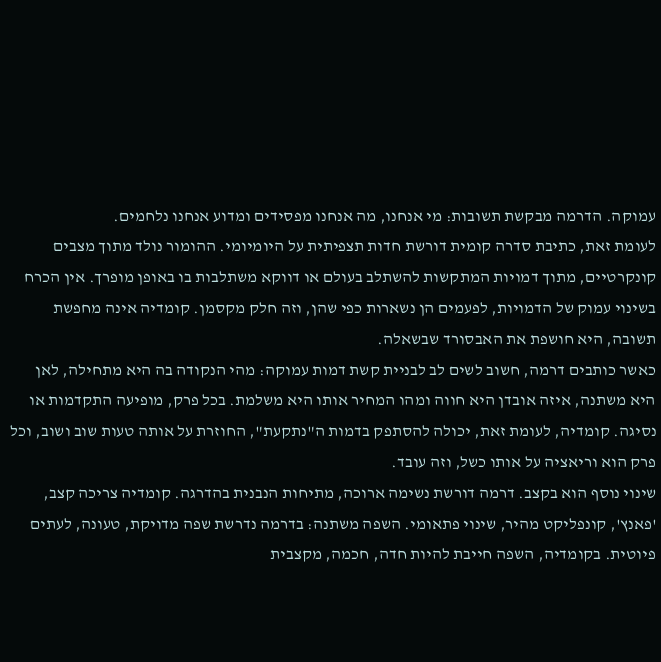עמוקה. הדרמה מבקשת תשובות: מי אנחנו, מה אנחנו מפסידים ומדוע אנחנו נלחמים.
לעומת זאת, כתיבת סדרה קומית דורשת חדות תצפיתית על היומיומי. ההומור נולד מתוך מצבים קונקרטיים, מתוך דמויות המתקשות להשתלב בעולם או דווקא משתלבות בו באופן מופרך. אין הכרח בשינוי עמוק של הדמויות, לפעמים הן נשארות כפי שהן, וזה חלק מקסמן. קומדיה אינה מחפשת תשובה, היא חושפת את האבסורד שבשאלה.
כאשר כותבים דרמה, חשוב לשים לב לבניית קשת דמות עמוקה: מהי הנקודה בה היא מתחילה, לאן היא משתנה, איזה אובדן היא חווה ומהו המחיר אותו היא משלמת. בכל פרק, מופיעה התקדמות או נסיגה. קומדיה, לעומת זאת, יכולה להסתפק בדמות ה"נתקעת", החוזרת על אותה טעות שוב ושוב, וכל פרק הוא וריאציה על אותו כשל, וזה עובד.
שינוי נוסף הוא בקצב. דרמה דורשת נשימה ארוכה, מתיחות הנבנית בהדרגה. קומדיה צריכה קצב, 'פאנץ', קונפליקט מהיר, שינוי פתאומי. השפה משתנה: בדרמה נדרשת שפה מדויקת, טעונה, לעתים פיוטית. בקומדיה, השפה חייבת להיות חדה, חכמה, מקצבית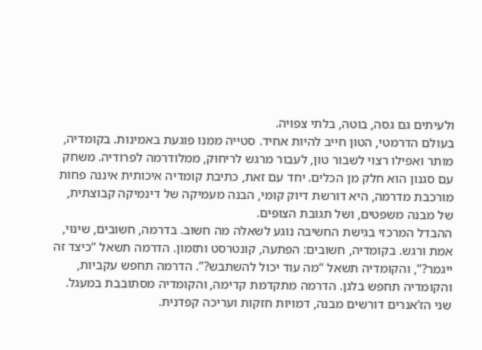ולעיתים גם גסה, בוטה, בלתי צפויה.
בעולם הדרמטי, הטון חייב להיות אחיד. סטייה ממנו פוגעת באמינות. בקומדיה, מותר ואפילו רצוי לשבור טון, לעבור מרגש לריחוק, ממלודרמה לפרודיה. משחק עם סגנון הוא חלק מן הכלים. יחד עם זאת, כתיבת קומדיה איכותית איננה פחות מורכבת מדרמה, היא דורשת דיוק קומי, הבנה מעמיקה של דינמיקה קבוצתית, של מבנה משפטים, ושל תגובת הצופים.
ההבדל המרכזי בגישת החשיבה נוגע לשאלה מה חשוב. בדרמה, חשובים, שינוי, אמת ורגש. בקומדיה, חשובים: הפתעה, קונטרסט ותזמון. הדרמה תשאל “כיצד זה ייגמר?”, והקומדיה תשאל “מה עוד יכול להשתבש?”. הדרמה תחפש עקביות, והקומדיה תחפש בלגן. הדרמה מתקדמת קדימה, והקומדיה מסתובבת במעגל.
שני הז’אנרים דורשים מבנה, דמויות חזקות ועריכה קפדנית.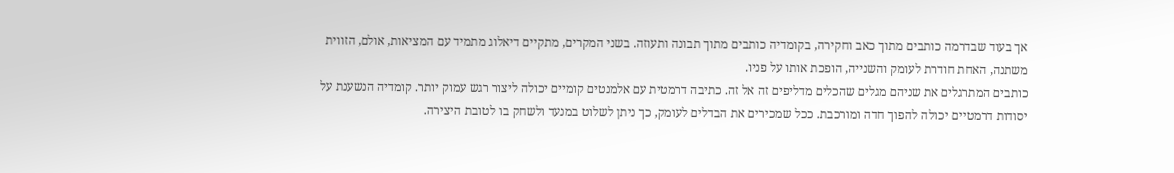אך בעוד שבדרמה כותבים מתוך כאב וחקירה, בקומדיה כותבים מתוך תבונה ותעוזה. בשני המקרים, מתקיים דיאלוג מתמיד עם המציאות, אולם, הזווית משתנה, האחת חודרת לעומק והשנייה, הופכת אותו על פניו.
כותבים המתרגלים את שניהם מגלים שהכלים מדליפים זה אל זה. כתיבה דרמטית עם אלמנטים קומיים יכולה ליצור רגש עמוק יותר. קומדיה הנשענת על יסודות דרמטיים יכולה להפוך חדה ומורכבת. ככל שמכירים את הבדלים לעומק, כך ניתן לשלוט במנעד ולשחק בו לטובת היצירה.